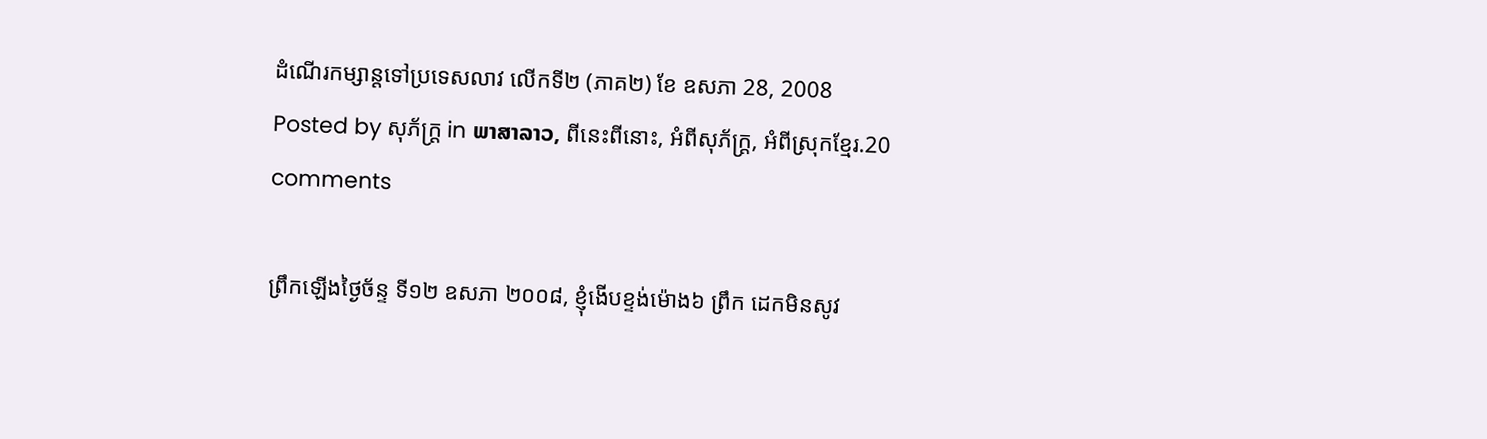ដំណើរកម្សាន្តទៅប្រទេសលាវ លើកទី២ (ភាគ២) ខែ ឧសភា 28, 2008
Posted by សុភ័ក្ត្រ in ພາສາລາວ, ពីនេះពីនោះ, អំពីសុភ័ក្ត្រ, អំពីស្រុកខ្មែរ.20 comments

ព្រឹកឡើងថ្ងៃច័ន្ទ ទី១២ ឧសភា ២០០៨, ខ្ញុំងើបខ្ទង់ម៉ោង៦ ព្រឹក ដេកមិនសូវ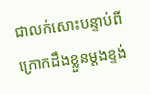ជាលក់សោះបន្ទាប់ពីក្រោកដឹងខ្លួនម្ដងខ្ទង់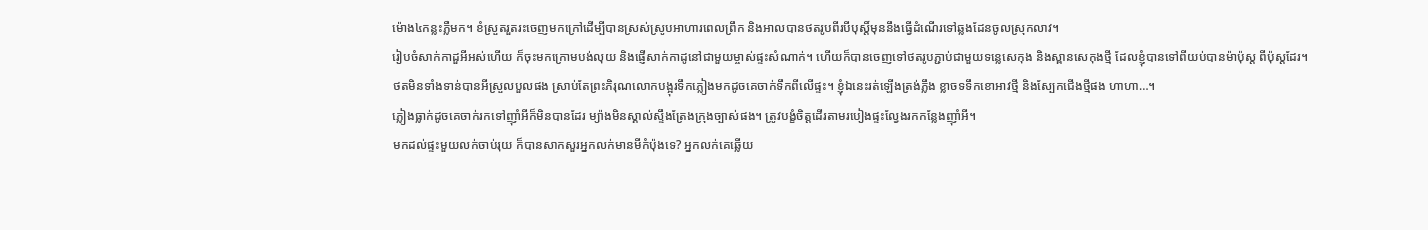ម៉ោង៤កន្លះភ្លឺមក។ ខំស្រួតរួតរះចេញមកក្រៅដើម្បីបានស្រស់ស្រូបអាហារពេលព្រឹក និងអាលបានថតរូបពីរបីបុស្តិ៍មុននឹងធ្វើដំណើរទៅឆ្លងដែនចូលស្រុកលាវ។
រៀបចំសាក់កាដួអីអស់ហើយ ក៏ចុះមកក្រោមបង់លុយ និងផ្ញើសាក់កាដូនៅជាមួយម្ចាស់ផ្ទះសំណាក់។ ហើយក៏បានចេញទៅថតរូបភ្ជាប់ជាមួយទន្លេសេកុង និងស្ពានសេកុងថ្មី ដែលខ្ញុំបានទៅពីយប់បានម៉ាប៉ុស្ត ពីប៉ុស្ដដែរ។ ថតមិនទាំងទាន់បានអីស្រួលបួលផង ស្រាប់តែព្រះភិរុណលោកបង្អុរទឹកភ្លៀងមកដូចគេចាក់ទឹកពីលើផ្ទះ។ ខ្ញុំឯនេះរត់ឡើងត្រង់ភ្លឹង ខ្លាចទទឹកខោអាវថ្មី និងស្បែកជើងថ្មីផង ហាហា…។
ភ្លៀងធ្លាក់ដូចគេចាក់រកទៅញ៉ាំអីក៏មិនបានដែរ ម្យ៉ាងមិនស្គាល់ស្ទឹងត្រែងក្រុងច្បាស់ផង។ ត្រូវបង្ខំចិត្តដើរតាមរបៀងផ្ទះល្វែងរកកន្លែងញ៉ាំអី។
មកដល់ផ្ទះមួយលក់ចាប់រុយ ក៏បានសាកសួរអ្នកលក់មានមីកំប៉ុងទេ? អ្នកលក់គេឆ្លើយ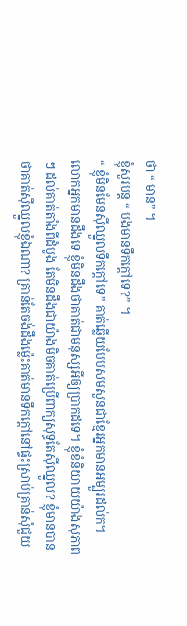ថា “ មាន” ។
ខ្ញុំសួរបន្ត “ បងមានទឹកក្ដៅទេ?” ។
“ ខ្ញុំមិនមែនស៊ីឈ្នួលទឹកក្ដៅទេ” គាត់ឆ្លើយបែបសមសួនជាខ្មែរអ្នកមានអម្បួរដល់ក។
លោកអ្នកមានដឹងទេ ខ្ញុំមិនដឹងថាគាត់ជាមនុស្សអីឲ្យប្រាកដទេ។ ខ្ញុំខំនិយាយយ៉ាងសុភាពៗ ដល់គាត់តាំងពីដំបូង តែមិនដឹងជាយ៉ាងមិចគាត់ប្រើពាក្យសុទ្ធតែស៊ីឈ្នួល? ខ្ញុំមានបានថាគាត់ស៊ីឈ្នួលខ្ញុំឯណា? គ្រាន់តែចង់ដឹងម្ល៉េះគាត់មានទឹកក្ដៅនៅផ្ទះស្រាប់គ្រាន់សុំជួយ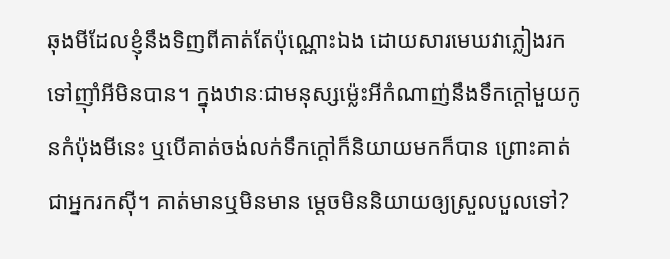ឆុងមីដែលខ្ញុំនឹងទិញពីគាត់តែប៉ុណ្ណោះឯង ដោយសារមេឃវាភ្លៀងរកទៅញ៉ាំអីមិនបាន។ ក្នុងឋានៈជាមនុស្សម្ល៉េះអីកំណាញ់នឹងទឹកក្ដៅមួយកូនកំប៉ុងមីនេះ ឬបើគាត់ចង់លក់ទឹកក្ដៅក៏និយាយមកក៏បាន ព្រោះគាត់ជាអ្នករកស៊ី។ គាត់មានឬមិនមាន ម្ដេចមិននិយាយឲ្យស្រួលបួលទៅ?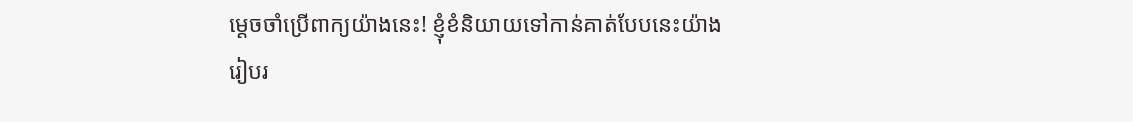ម្ដេចចាំប្រើពាក្យយ៉ាងនេះ! ខ្ញុំខំនិយាយទៅកាន់គាត់បែបនេះយ៉ាងរៀបរ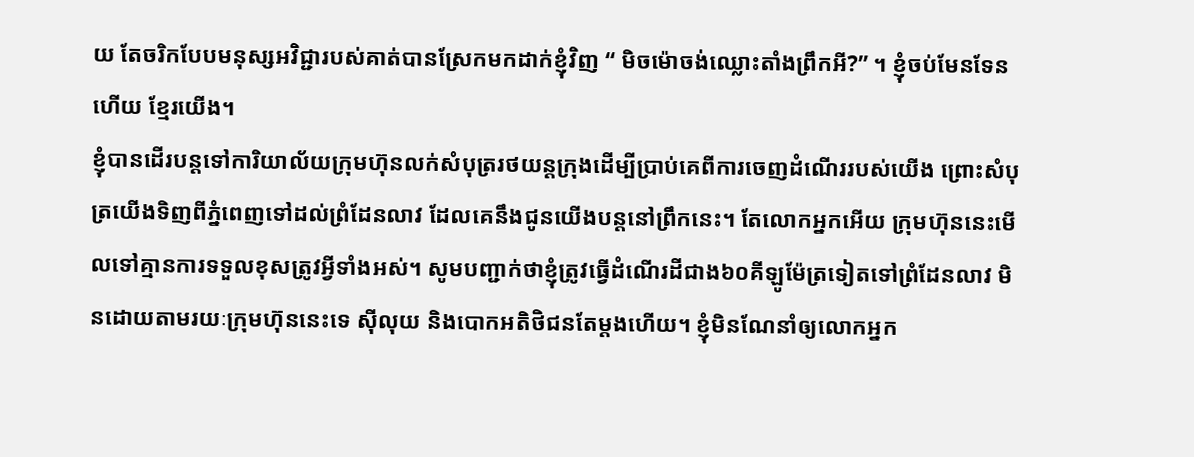យ តែចរិកបែបមនុស្សអវិជ្ជារបស់គាត់បានស្រែកមកដាក់ខ្ញុំវិញ “ មិចម៉ោចង់ឈ្លោះតាំងព្រឹកអី?” ។ ខ្ញុំចប់មែនទែនហើយ ខ្មែរយើង។
ខ្ញុំបានដើរបន្តទៅការិយាល័យក្រុមហ៊ុនលក់សំបុត្ររថយន្តក្រុងដើម្បីប្រាប់គេពីការចេញដំណើររបស់យើង ព្រោះសំបុត្រយើងទិញពីភ្នំពេញទៅដល់ព្រំដែនលាវ ដែលគេនឹងជូនយើងបន្តនៅព្រឹកនេះ។ តែលោកអ្នកអើយ ក្រុមហ៊ុននេះមើលទៅគ្មានការទទួលខុសត្រូវអ្វីទាំងអស់។ សូមបញ្ជាក់ថាខ្ញុំត្រូវធ្វើដំណើរដីជាង៦០គីឡូម៉ែត្រទៀតទៅព្រំដែនលាវ មិនដោយតាមរយៈក្រុមហ៊ុននេះទេ ស៊ីលុយ និងបោកអតិថិជនតែម្ដងហើយ។ ខ្ញុំមិនណែនាំឲ្យលោកអ្នក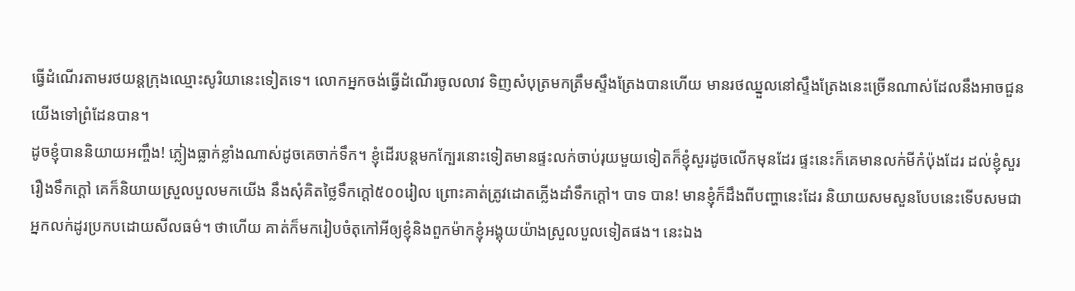ធ្វើដំណើរតាមរថយន្តក្រុងឈ្មោះសូរិយានេះទៀតទេ។ លោកអ្នកចង់ធ្វើដំណើរចូលលាវ ទិញសំបុត្រមកត្រឹមស្ទឹងត្រែងបានហើយ មានរថឈ្នួលនៅស្ទឹងត្រែងនេះច្រើនណាស់ដែលនឹងអាចជួនយើងទៅព្រំដែនបាន។
ដូចខ្ញុំបាននិយាយអញ្ចឹង! ភ្លៀងធ្លាក់ខ្លាំងណាស់ដូចគេចាក់ទឹក។ ខ្ញុំដើរបន្តមកក្បែរនោះទៀតមានផ្ទះលក់ចាប់រុយមួយទៀតក៏ខ្ញុំសួរដូចលើកមុនដែរ ផ្ទះនេះក៏គេមានលក់មីកំប៉ុងដែរ ដល់ខ្ញុំសួររឿងទឹកក្ដៅ គេក៏និយាយស្រួលបួលមកយើង នឹងសុំគិតថ្លៃទឹកក្ដៅ៥០០រៀល ព្រោះគាត់ត្រូវដោតភ្លើងដាំទឹកក្ដៅ។ បាទ បាន! មានខ្ញុំក៏ដឹងពីបញ្ហានេះដែរ និយាយសមសួនបែបនេះទើបសមជាអ្នកលក់ដូរប្រកបដោយសីលធម៌។ ថាហើយ គាត់ក៏មករៀបចំតុកៅអីឲ្យខ្ញុំនិងពួកម៉ាកខ្ញុំអង្គុយយ៉ាងស្រួលបួលទៀតផង។ នេះឯង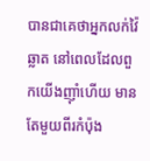បានជាគេថាអ្នកលក់វ៉ៃឆ្លាត នៅពេលដែលពួកយើងញ៉ាំហើយ មានតែមួយពីរកំប៉ុង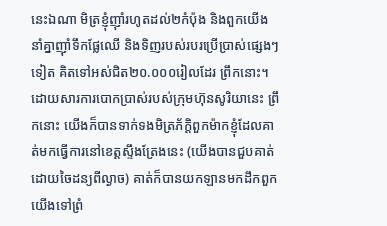នេះឯណា មិត្រខ្ញុំញ៉ាំរហូតដល់២កំប៉ុង និងពួកយើងនាំគ្នាញ៉ាំទឹកផ្លែឈើ និងទិញរបស់របរប្រើប្រាស់ផ្សេងៗទៀត គិតទៅអស់ជិត២០.០០០រៀលដែរ ព្រឹកនោះ។
ដោយសារការបោកប្រាស់របស់ក្រុមហ៊ុនសូរិយានេះ ព្រឹកនោះ យើងក៏បានទាក់ទងមិត្រភ័ក្ដិពួកម៉ាកខ្ញុំដែលគាត់មកធ្វើការនៅខេត្តស្ទឹងត្រែងនេះ (យើងបានជួបគាត់ដោយចៃដន្យពីល្ងាច) គាត់ក៏បានយកឡានមកដឹកពួកយើងទៅព្រំ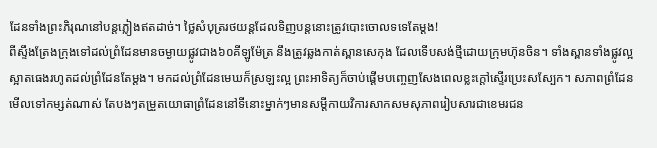ដែនទាំងព្រះភិរុណនៅបន្តភ្លៀងឥតដាច់។ ថ្លៃសំបុត្ររថយន្តដែលទិញបន្តនោះត្រូវបោះចោលទទេតែម្ដង!
ពីស្ទឹងត្រែងក្រុងទៅដល់ព្រំដែនមានចម្ងាយផ្លូវជាង៦០គីឡូម៉ែត្រ នឹងត្រូវឆ្លងកាត់ស្ពានសេកុង ដែលទើបសង់ថ្មីដោយក្រុមហ៊ុនចិន។ ទាំងស្ពានទាំងផ្លូវល្អស្អាតធេងរហូតដល់ព្រំដែនតែម្ដង។ មកដល់ព្រំដែនមេឃក៏ស្រឡះល្អ ព្រះអាទិត្យក៏ចាប់ផ្ដើមបញ្ចេញសែងពេលខ្លះក្ដៅស្ទើរប្រេះសស្បែក។ សភាពព្រំដែនមើលទៅកម្សត់ណាស់ តែបងៗតម្រួតយោធាព្រំដែននៅទីនោះម្នាក់ៗមានសម្ដីកាយវិការសាកសមសុភាពរៀបសារជាខេមរជន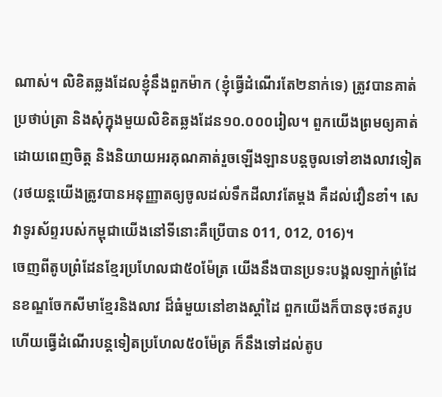ណាស់។ លិខិតឆ្លងដែលខ្ញុំនឹងពួកម៉ាក (ខ្ញុំធ្វើដំណើរតែ២នាក់ទេ) ត្រូវបានគាត់ប្រថាប់ត្រា និងសុំក្នុងមួយលិខិតឆ្លងដែន១០.០០០រៀល។ ពួកយើងព្រមឲ្យគាត់ ដោយពេញចិត្ត និងនិយាយអរគុណគាត់រួចឡើងឡានបន្តចូលទៅខាងលាវទៀត (រថយន្តយើងត្រូវបានអនុញ្ញាតឲ្យចូលដល់ទឹកដីលាវតែម្ដង គឺដល់វឿនខាំ។ សេវាទូរស័ព្ទរបស់កម្ពុជាយើងនៅទីនោះគឺប្រើបាន 011, 012, 016)។
ចេញពីតូបព្រំដែនខ្មែរប្រហែលជា៥០ម៉ែត្រ យើងនឹងបានប្រទះបង្គលឡាក់ព្រំដែនខណ្ឌចែកសីមាខ្មែរនិងលាវ ដ៏ធំមួយនៅខាងស្ដាំដៃ ពួកយើងក៏បានចុះថតរូប ហើយធ្វើដំណើរបន្តទៀតប្រហែល៥០ម៉ែត្រ ក៏នឹងទៅដល់តូប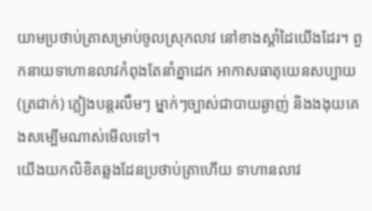យាមប្រថាប់ត្រាសម្រាប់ចូលស្រុកលាវ នៅខាងស្ដាំដៃយើងដែរ។ ពួកនាយទាហានលាវកំពុងតែនាំគ្នាដេក អាកាសធាតុយេនសប្បាយ (ត្រជាក់) ភ្លៀងបន្តរលឹមៗ ម្នាក់ៗច្បាស់ជាបាយឆ្ងាញ់ និងងងុយគេងសម្បើមណាស់មើលទៅ។
យើងយកលិខិតឆ្លងដែនប្រថាប់ត្រាហើយ ទាហានលាវ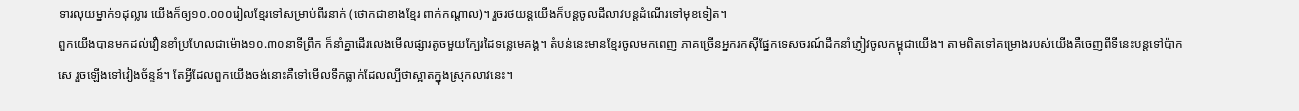ទារលុយម្នាក់១ដុល្លារ យើងក៏ឲ្យ១០.០០០រៀលខ្មែរទៅសម្រាប់ពីរនាក់ (ថោកជាខាងខ្មែរ ពាក់កណ្ដាល)។ រួចរថយន្តយើងក៏បន្តចូលដីលាវបន្តដំណើរទៅមុខទៀត។
ពួកយើងបានមកដល់វឿនខាំប្រហែលជាម៉ោង១០.៣០នាទីព្រឹក ក៏នាំគ្នាដើរលេងមើលផ្សារតូចមួយក្បែរដៃទន្លេមេគង្គ។ តំបន់នេះមានខ្មែរចូលមកពេញ ភាគច្រើនអ្នករកស៊ីផ្នែកទេសចរណ៍ដឹកនាំភ្ញៀវចូលកម្ពុជាយើង។ តាមពិតទៅគម្រោងរបស់យើងគឺចេញពីទីនេះបន្តទៅប៉ាកសេ រួចឡើងទៅវៀងច័ន្ទន៍។ តែអ្វីដែលពួកយើងចង់នោះគឺទៅមើលទឹកធ្លាក់ដែលល្បីថាស្អាតក្នុងស្រុកលាវនេះ។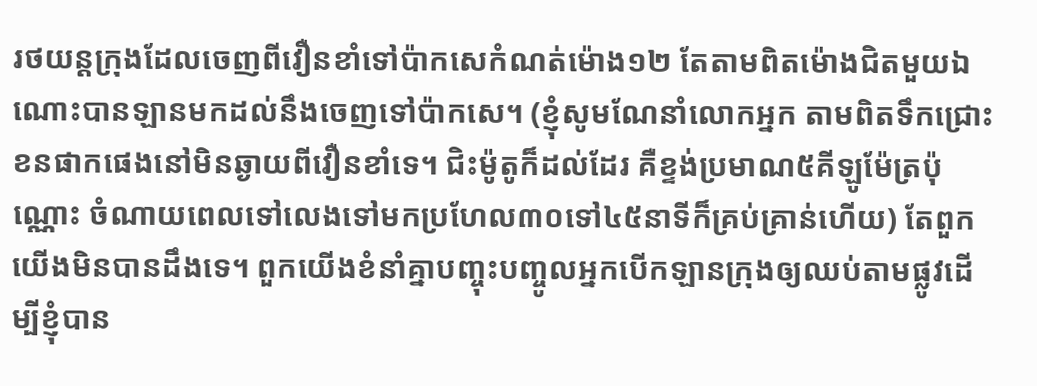រថយន្តក្រុងដែលចេញពីវឿនខាំទៅប៉ាកសេកំណត់ម៉ោង១២ តែតាមពិតម៉ោងជិតមួយឯណោះបានឡានមកដល់នឹងចេញទៅប៉ាកសេ។ (ខ្ញុំសូមណែនាំលោកអ្នក តាមពិតទឹកជ្រោះខនផាកផេងនៅមិនឆ្ងាយពីវឿនខាំទេ។ ជិះម៉ូតូក៏ដល់ដែរ គឺខ្ទង់ប្រមាណ៥គីឡូម៉ែត្រប៉ុណ្ណោះ ចំណាយពេលទៅលេងទៅមកប្រហែល៣០ទៅ៤៥នាទីក៏គ្រប់គ្រាន់ហើយ) តែពួកយើងមិនបានដឹងទេ។ ពួកយើងខំនាំគ្នាបញ្ចុះបញ្ចូលអ្នកបើកឡានក្រុងឲ្យឈប់តាមផ្លូវដើម្បីខ្ញុំបាន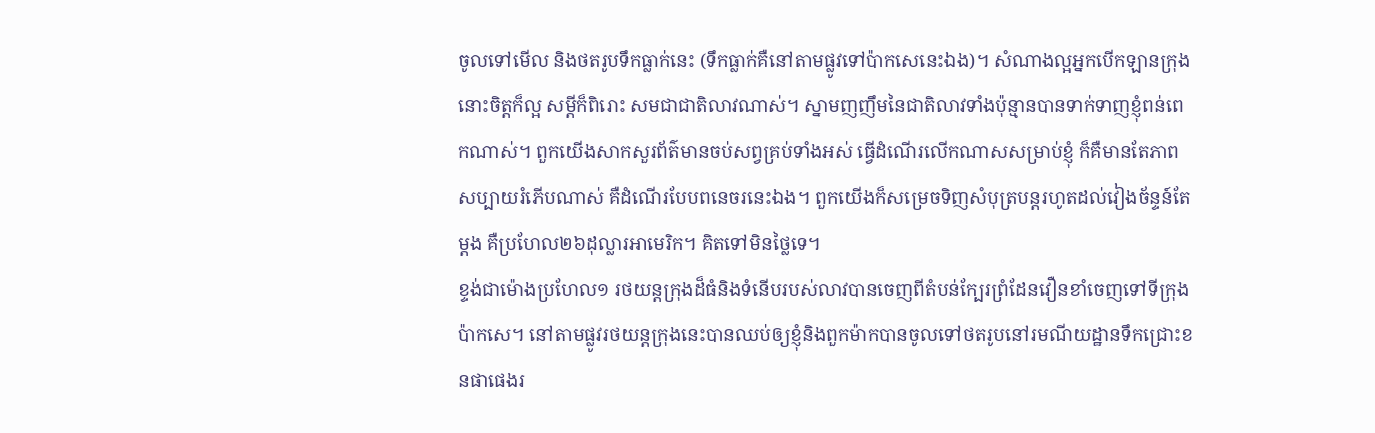ចូលទៅមើល និងថតរូបទឹកធ្លាក់នេះ (ទឹកធ្លាក់គឺនៅតាមផ្លូវទៅប៉ាកសេនេះឯង)។ សំណាងល្អអ្នកបើកឡានក្រុងនោះចិត្តក៏ល្អ សម្ដីក៏ពិរោះ សមជាជាតិលាវណាស់។ ស្នាមញញឹមនៃជាតិលាវទាំងប៉ុន្មានបានទាក់ទាញខ្ញុំពន់ពេកណាស់។ ពួកយើងសាកសួរព័ត៌មានចប់សព្វគ្រប់ទាំងអស់ ធ្វើដំណើរលើកណាសសម្រាប់ខ្ញុំ ក៏គឺមានតែភាពសប្បាយរំភើបណាស់ គឺដំណើរបែបពនេចរនេះឯង។ ពួកយើងក៏សម្រេចទិញសំបុត្របន្តរហូតដល់វៀងច័ន្ទន៍តែម្ដង គឺប្រហែល២៦ដុល្លារអាមេរិក។ គិតទៅមិនថ្លៃទេ។
ខ្ទង់ជាម៉ោងប្រហែល១ រថយន្តក្រុងដ៏ធំនិងទំនើបរបស់លាវបានចេញពីតំបន់ក្បែរព្រំដែនវឿនខាំចេញទៅទីក្រុងប៉ាកសេ។ នៅតាមផ្លូវរថយន្តក្រុងនេះបានឈប់ឲ្យខ្ញុំនិងពួកម៉ាកបានចូលទៅថតរូបនៅរមណីយដ្ឋានទឹកជ្រោះខនផាផេងរ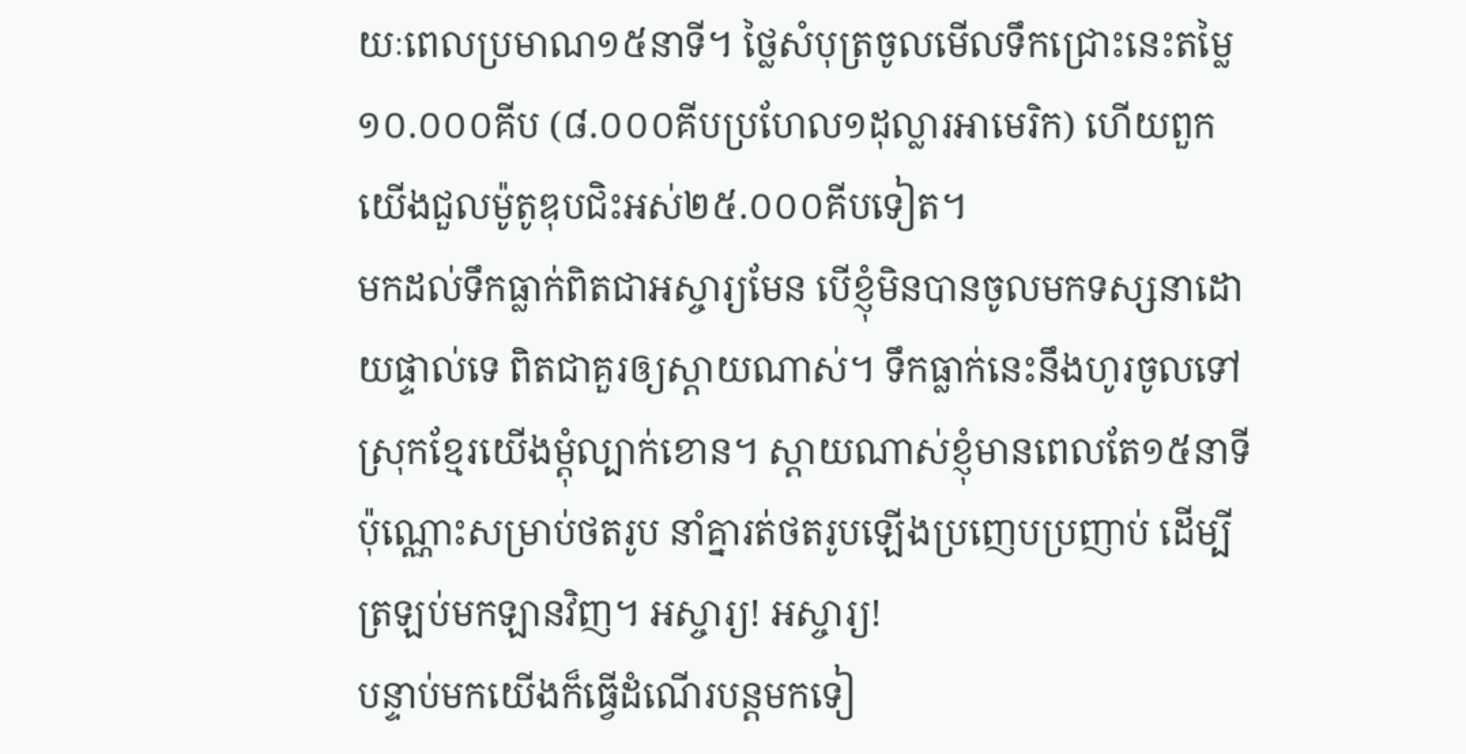យៈពេលប្រមាណ១៥នាទី។ ថ្លៃសំបុត្រចូលមើលទឹកជ្រោះនេះតម្លៃ១០.០០០គីប (៨.០០០គីបប្រហែល១ដុល្លារអាមេរិក) ហើយពួកយើងជួលម៉ូតូឌុបជិះអស់២៥.០០០គីបទៀត។
មកដល់ទឹកធ្លាក់ពិតជាអស្ចារ្យមែន បើខ្ញុំមិនបានចូលមកទស្សនាដោយផ្ទាល់ទេ ពិតជាគួរឲ្យស្ដាយណាស់។ ទឹកធ្លាក់នេះនឹងហូរចូលទៅស្រុកខ្មែរយើងម្ដុំល្បាក់ខោន។ ស្ដាយណាស់ខ្ញុំមានពេលតែ១៥នាទីប៉ុណ្ណោះសម្រាប់ថតរូប នាំគ្នារត់ថតរូបឡើងប្រញេបប្រញាប់ ដើម្បីត្រឡប់មកឡានវិញ។ អស្ចារ្យ! អស្ចារ្យ!
បន្ទាប់មកយើងក៏ធ្វើដំណើរបន្តមកទៀ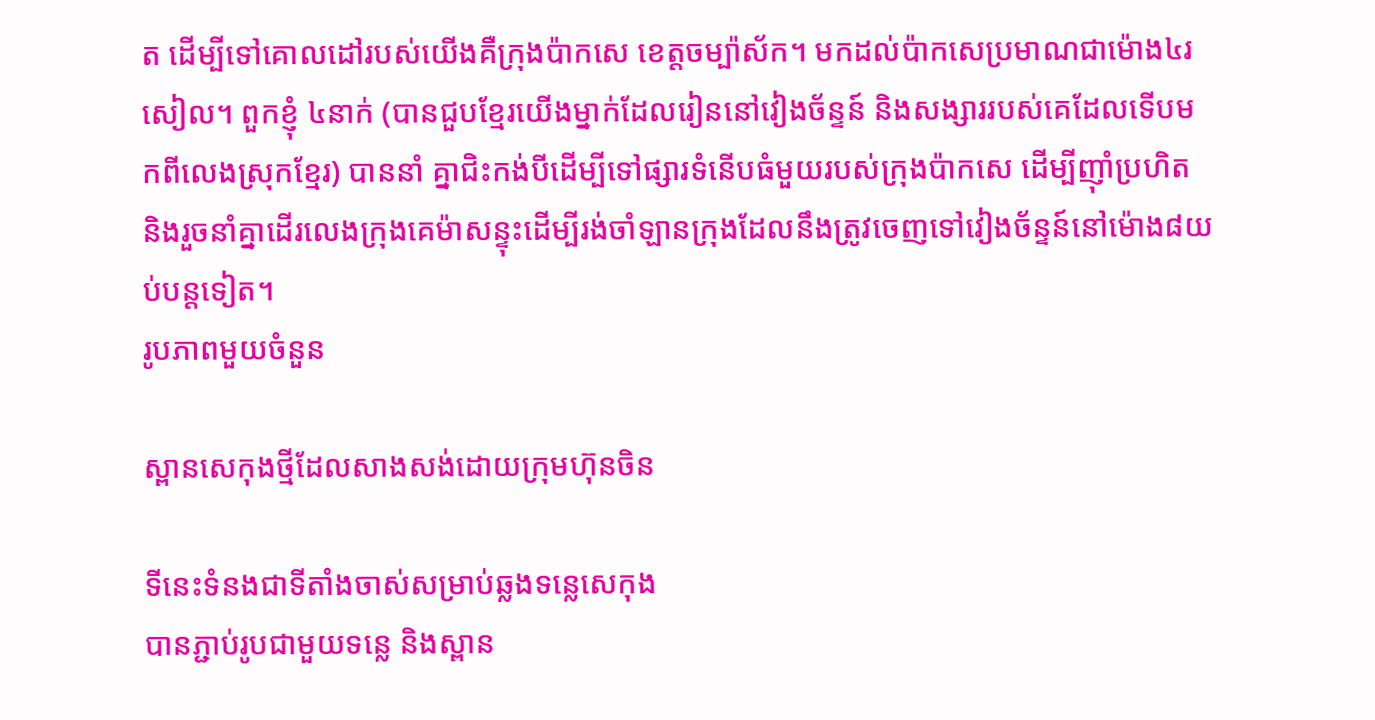ត ដើម្បីទៅគោលដៅរបស់យើងគឺក្រុងប៉ាកសេ ខេត្តចម្ប៉ាស័ក។ មកដល់ប៉ាកសេប្រមាណជាម៉ោង៤រសៀល។ ពួកខ្ញុំ ៤នាក់ (បានជួបខ្មែរយើងម្នាក់ដែលរៀននៅវៀងច័ន្ទន៍ និងសង្សាររបស់គេដែលទើបមកពីលេងស្រុកខ្មែរ) បាននាំ គ្នាជិះកង់បីដើម្បីទៅផ្សារទំនើបធំមួយរបស់ក្រុងប៉ាកសេ ដើម្បីញ៉ាំប្រហិត និងរួចនាំគ្នាដើរលេងក្រុងគេម៉ាសន្ទុះដើម្បីរង់ចាំឡានក្រុងដែលនឹងត្រូវចេញទៅវៀងច័ន្ទន៍នៅម៉ោង៨យប់បន្តទៀត។
រូបភាពមួយចំនួន

ស្ពានសេកុងថ្មីដែលសាងសង់ដោយក្រុមហ៊ុនចិន

ទីនេះទំនងជាទីតាំងចាស់សម្រាប់ឆ្លងទន្លេសេកុង
បានភ្ជាប់រូបជាមួយទន្លេ និងស្ពាន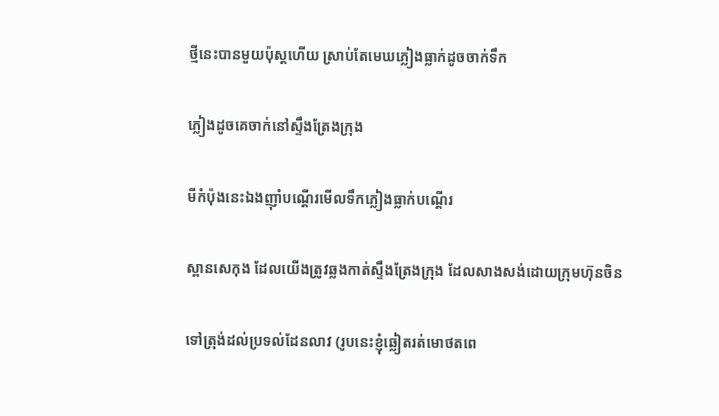ថ្មីនេះបានមួយប៉ុស្តហើយ ស្រាប់តែមេឃភ្លៀងធ្លាក់ដូចចាក់ទឹក

ភ្លៀងដូចគេចាក់នៅស្ទឹងត្រែងក្រុង

មីកំប៉ុងនេះឯងញ៉ាំបណ្ដើរមើលទឹកភ្លៀងធ្លាក់បណ្ដើរ

ស្ពានសេកុង ដែលយើងត្រូវឆ្លងកាត់ស្ទឹងត្រែងក្រុង ដែលសាងសង់ដោយក្រុមហ៊ុនចិន

ទៅត្រុង់ដល់ប្រទល់ដែនលាវ (រូបនេះខ្ញុំឆ្លៀតរត់មោថតពេ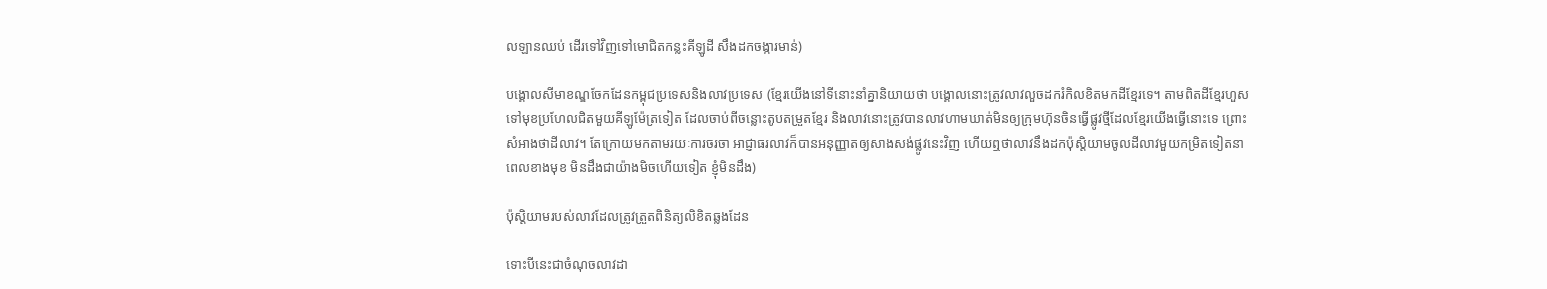លឡានឈប់ ដើរទៅវិញទៅមោជិតកន្លះគីឡូដី សឹងដកចង្ការមាន់)

បង្គោលសីមាខណ្ឌចែកដែនកម្ពុជប្រទេសនិងលាវប្រទេស (ខ្មែរយើងនៅទីនោះនាំគ្នានិយាយថា បង្គោលនោះត្រូវលាវលួចដករំកិលខិតមកដីខ្មែរទេ។ តាមពិតដីខ្មែរហួសទៅមុខប្រហែលជិតមួយគីឡូម៉ែត្រទៀត ដែលចាប់ពីចន្លោះតូបតម្រួតខ្មែរ និងលាវនោះត្រូវបានលាវហាមឃាត់មិនឲ្យក្រុមហ៊ុនចិនធ្វើផ្លូវថ្មីដែលខ្មែរយើងធ្វើនោះទេ ព្រោះសំអាងថាដីលាវ។ តែក្រោយមកតាមរយៈការចរចា អាជ្ញាធរលាវក៏បានអនុញ្ញាតឲ្យសាងសង់ផ្លូវនេះវិញ ហើយឮថាលាវនឹងដកប៉ុស្តិយាមចូលដីលាវមួយកម្រិតទៀតនាពេលខាងមុខ មិនដឹងជាយ៉ាងមិចហើយទៀត ខ្ញុំមិនដឹង)

ប៉ុស្តិយាមរបស់លាវដែលត្រូវត្រួតពិនិត្យលិខិតឆ្លងដែន

ទោះបីនេះជាចំណុចលាវដា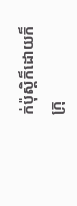ក់ប៉ុស្តិក៏ដោយក៏ក្រុ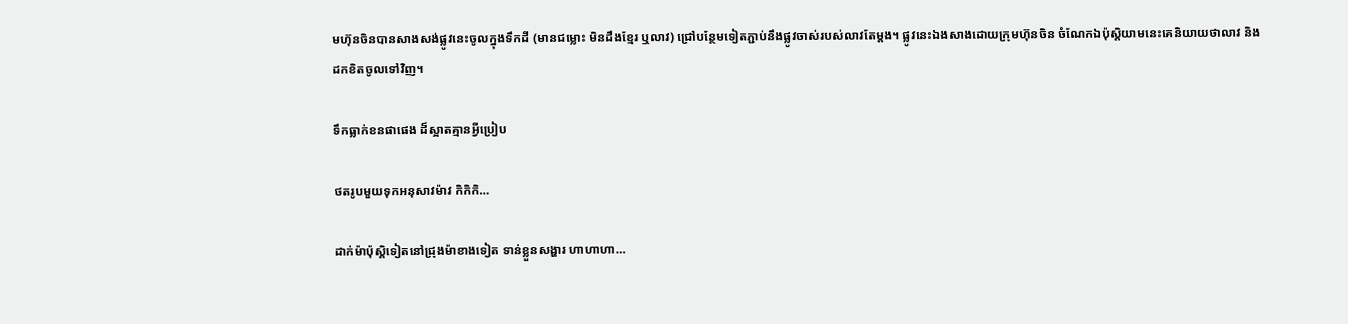មហ៊ុនចិនបានសាងសង់ផ្លូវនេះចូលក្នុងទឹកដី (មានជម្លោះ មិនដឹងខ្មែរ ឬលាវ) ជ្រៅបន្ថែមទៀតភ្ជាប់នឹងផ្លូវចាស់របស់លាវតែម្ដង។ ផ្លូវនេះឯងសាងដោយក្រុមហ៊ុនចិន ចំណែកឯប៉ុស្តិយាមនេះគេនិយាយថាលាវ និងដកខិតចូលទៅវិញ។

ទឹកធ្លាក់ខនផាផេង ដ៏ស្អាតគ្មានអ្វីប្រៀប

ថតរូបមួយទុកអនុសាវម៉ាវ កិកិកិ…

ដាក់ម៉ាប៉ុស្តិទៀតនៅជ្រុងម៉ាខាងទៀត ទាន់ខ្លួនសង្ហារ ហាហាហា…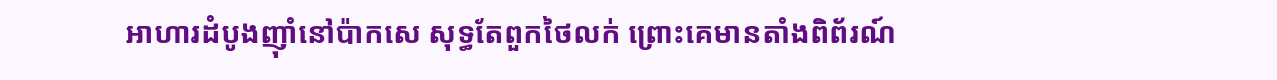អាហារដំបូងញ៉ាំនៅប៉ាកសេ សុទ្ធតែពួកថៃលក់ ព្រោះគេមានតាំងពិព័រណ៍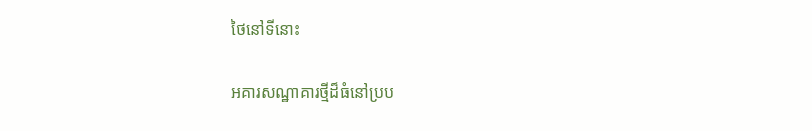ថៃនៅទីនោះ

អគារសណ្ឋាគារថ្មីដ៏ធំនៅប្រប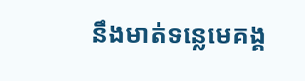នឹងមាត់ទន្លេមេគង្គ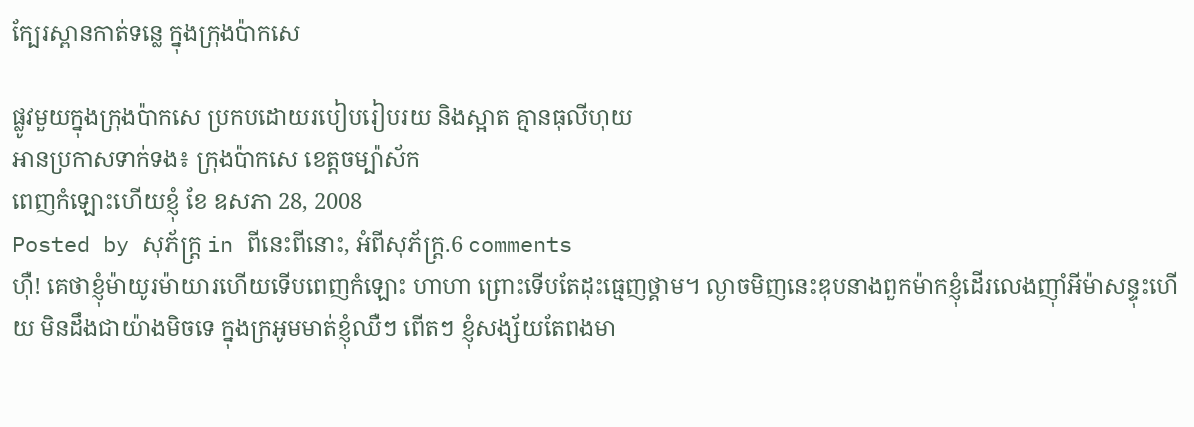ក្បែរស្ពានកាត់ទន្លេ ក្នុងក្រុងប៉ាកសេ

ផ្លូវមួយក្នុងក្រុងប៉ាកសេ ប្រកបដោយរបៀបរៀបរយ និងស្អាត គ្មានធុលីហុយ
អានប្រកាសទាក់ទង៖ ក្រុងប៉ាកសេ ខេត្តចម្ប៉ាស័ក
ពេញកំឡោះហើយខ្ញុំ ខែ ឧសភា 28, 2008
Posted by សុភ័ក្ត្រ in ពីនេះពីនោះ, អំពីសុភ័ក្ត្រ.6 comments
ហ៊ឺ! គេថាខ្ញុំម៉ាយូរម៉ាយារហើយទើបពេញកំឡោះ ហាហា ព្រោះទើបតែដុះធ្មេញថ្គាម។ ល្ងាចមិញនេះឌុបនាងពួកម៉ាកខ្ញុំដើរលេងញ៉ាំអីម៉ាសន្ទុះហើយ មិនដឹងជាយ៉ាងមិចទេ ក្នុងក្រអូមមាត់ខ្ញុំឈឺៗ ពើតៗ ខ្ញុំសង្ស័យតែពងមា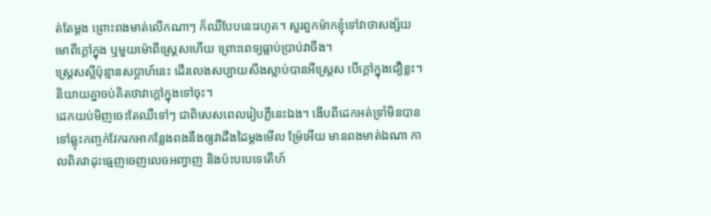ត់តែម្ដង ព្រោះពងមាត់លើកណាៗ ក៏ឈឺបែបនេះរហូត។ សួរពួកម៉ាកខ្ញុំទៅវាថាសង្ស័យមោពីក្ដៅក្នុង ឬមួយម៉ោពីស្ត្រេសហើយ ព្រោះពេទ្យធ្លាប់ប្រាប់វាចឹង។
ស្ត្រេសស្អីប៉ុន្មានសប្ដាហ៍នេះ ដើរលេងសប្បាយសឹងស្លាប់បានអីស្ត្រេស បើក្ដៅក្នុងជឿខ្លះ។ និយាយគ្នាចប់គិតថាវាក្ដៅក្នុងទៅចុះ។
ដេកយប់មិញចេះតែឈឺទៅៗ ជាពិសេសពេលរៀបភ្លឺនេះឯង។ ងើបពីដេកអត់ទ្រាំមិនបានទៅឆ្លុះកញ្ចក់វែករកអាកន្លែងពងនឹងឲ្យវាដឹងដៃម្ដងមើល ម្រ៉ែអើយ មានពងមាត់ឯណា កាលពិតវាដុះធ្មេញចេញលេចអញ្វាញ និងប៉ះបបេទេតើហ៍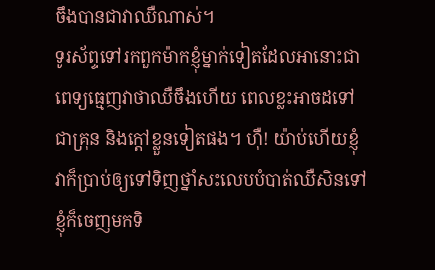ចឹងបានជាវាឈឺណាស់។
ទូរស័ព្ទទៅរកពួកម៉ាកខ្ញុំម្នាក់ទៀតដែលអានោះជាពេទ្យធ្មេញវាថាឈឺចឹងហើយ ពេលខ្លះអាចដទៅជាគ្រុន និងក្ដៅខ្លួនទៀតផង។ ហ៊ឺ! យ៉ាប់ហើយខ្ញុំ វាក៏ប្រាប់ឲ្យទៅទិញថ្នាំសះលេបបំបាត់ឈឺសិនទៅ ខ្ញុំក៏ចេញមកទិ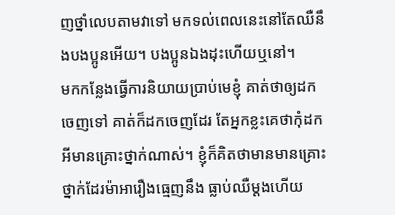ញថ្នាំលេបតាមវាទៅ មកទល់ពេលនេះនៅតែឈឺនឹងបងប្អូនអើយ។ បងប្អូនឯងដុះហើយឬនៅ។
មកកន្លែងធ្វើការនិយាយប្រាប់មេខ្ញុំ គាត់ថាឲ្យដកចេញទៅ គាត់ក៏ដកចេញដែរ តែអ្នកខ្លះគេថាកុំដកអីមានគ្រោះថ្នាក់ណាស់។ ខ្ញុំក៏គិតថាមានមានគ្រោះថ្នាក់ដែរម៉ាអារឿងធ្មេញនឹង ធ្លាប់ឈឺម្ដងហើយ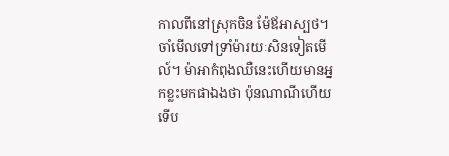កាលពីនៅស្រុកចិន ម៉ែឪអាស្បថ។ ចាំមើលទៅទ្រាំម៉ារយៈសិនទៀតមើល៍។ ម៉ាអាកំពុងឈឺនេះហើយមានអ្នកខ្លះមកផាឯងថា ប៉ុនណាណីហើយទើប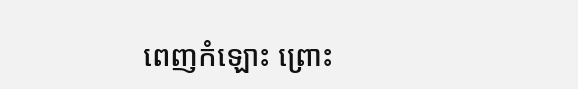ពេញកំឡោះ ព្រោះ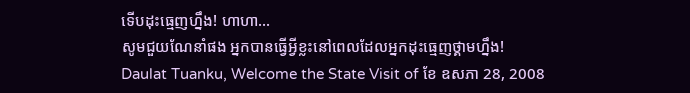ទើបដុះធ្មេញហ្នឹង! ហាហា…
សូមជួយណែនាំផង អ្នកបានធ្វើអ្វីខ្លះនៅពេលដែលអ្នកដុះធ្មេញថ្គាមហ្នឹង!
Daulat Tuanku, Welcome the State Visit of ខែ ឧសភា 28, 2008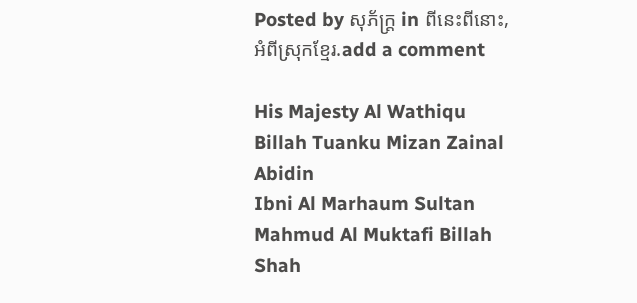Posted by សុភ័ក្ត្រ in ពីនេះពីនោះ, អំពីស្រុកខ្មែរ.add a comment

His Majesty Al Wathiqu Billah Tuanku Mizan Zainal Abidin
Ibni Al Marhaum Sultan Mahmud Al Muktafi Billah Shah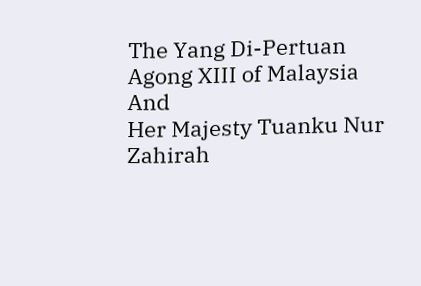The Yang Di-Pertuan Agong XIII of Malaysia
And
Her Majesty Tuanku Nur Zahirah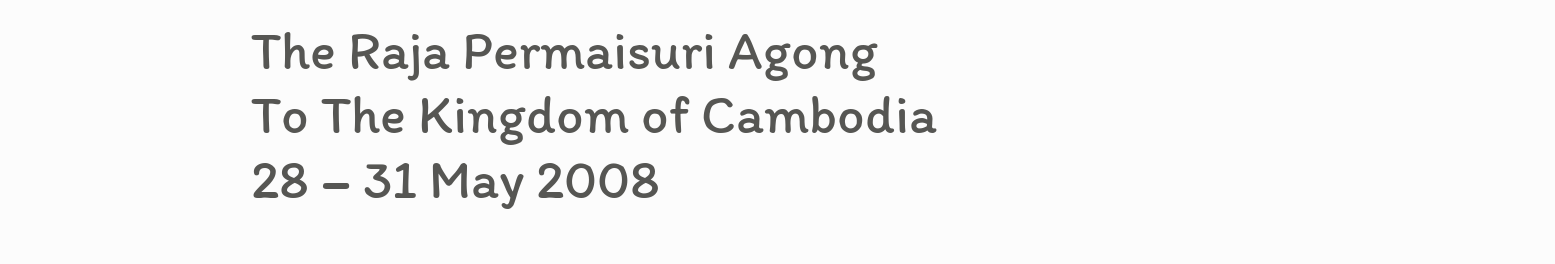The Raja Permaisuri Agong
To The Kingdom of Cambodia
28 – 31 May 2008